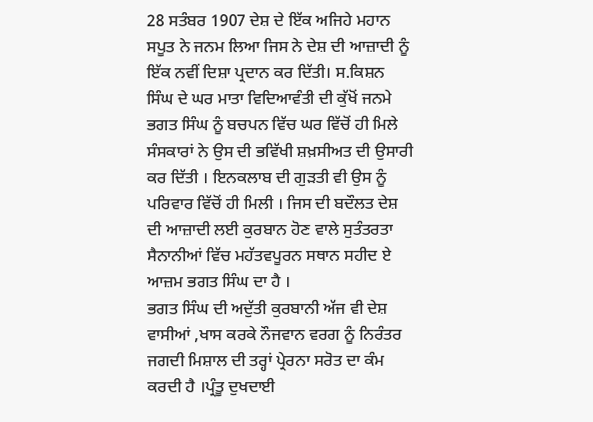28 ਸਤੰਬਰ 1907 ਦੇਸ਼ ਦੇ ਇੱਕ ਅਜਿਹੇ ਮਹਾਨ ਸਪੂਤ ਨੇ ਜਨਮ ਲਿਆ ਜਿਸ ਨੇ ਦੇਸ਼ ਦੀ ਆਜ਼ਾਦੀ ਨੂੰ ਇੱਕ ਨਵੀਂ ਦਿਸ਼ਾ ਪ੍ਰਦਾਨ ਕਰ ਦਿੱਤੀ। ਸ.ਕਿਸ਼ਨ ਸਿੰਘ ਦੇ ਘਰ ਮਾਤਾ ਵਿਦਿਆਵੰਤੀ ਦੀ ਕੁੱਖੋਂ ਜਨਮੇ ਭਗਤ ਸਿੰਘ ਨੂੰ ਬਚਪਨ ਵਿੱਚ ਘਰ ਵਿੱਚੋਂ ਹੀ ਮਿਲੇ ਸੰਸਕਾਰਾਂ ਨੇ ਉਸ ਦੀ ਭਵਿੱਖੀ ਸ਼ਖ਼ਸੀਅਤ ਦੀ ਉਸਾਰੀ ਕਰ ਦਿੱਤੀ । ਇਨਕਲਾਬ ਦੀ ਗੁੜਤੀ ਵੀ ਉਸ ਨੂੰ ਪਰਿਵਾਰ ਵਿੱਚੋਂ ਹੀ ਮਿਲੀ । ਜਿਸ ਦੀ ਬਦੌਲਤ ਦੇਸ਼ ਦੀ ਆਜ਼ਾਦੀ ਲਈ ਕੁਰਬਾਨ ਹੋਣ ਵਾਲੇ ਸੁਤੰਤਰਤਾ ਸੈਨਾਨੀਆਂ ਵਿੱਚ ਮਹੱਤਵਪੂਰਨ ਸਥਾਨ ਸਹੀਦ ਏ ਆਜ਼ਮ ਭਗਤ ਸਿੰਘ ਦਾ ਹੈ ।
ਭਗਤ ਸਿੰਘ ਦੀ ਅਦੁੱਤੀ ਕੁਰਬਾਨੀ ਅੱਜ ਵੀ ਦੇਸ਼ ਵਾਸੀਆਂ ,ਖਾਸ ਕਰਕੇ ਨੌਜਵਾਨ ਵਰਗ ਨੂੰ ਨਿਰੰਤਰ ਜਗਦੀ ਮਿਸ਼ਾਲ ਦੀ ਤਰ੍ਹਾਂ ਪ੍ਰੇਰਨਾ ਸਰੋਤ ਦਾ ਕੰਮ ਕਰਦੀ ਹੈ ।ਪ੍ਰੰਤੂ ਦੁਖਦਾਈ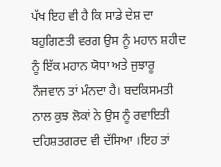ਪੱਖ ਇਹ ਵੀ ਹੈ ਕਿ ਸਾਡੇ ਦੇਸ਼ ਦਾ ਬਹੁਗਿਣਤੀ ਵਰਗ ਉਸ ਨੂੰ ਮਹਾਨ ਸ਼ਹੀਦ ਨੂੰ ਇੱਕ ਮਹਾਨ ਯੋਧਾ ਅਤੇ ਜੁਝਾਰੂ ਨੌਜਵਾਨ ਤਾਂ ਮੰਨਦਾ ਹੈ। ਬਦਕਿਸਮਤੀ ਨਾਲ ਕੁਝ ਲੋਕਾਂ ਨੇ ਉਸ ਨੂੰ ਰਵਾਇਤੀ ਦਹਿਸ਼ਤਗਰਦ ਵੀ ਦੱਸਿਆ ।ਇਹ ਤਾਂ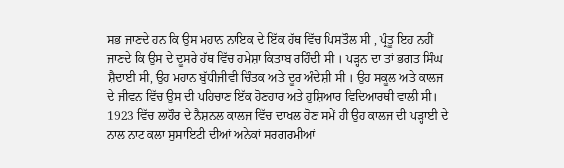ਸਭ ਜਾਣਦੇ ਹਨ ਕਿ ਉਸ ਮਹਾਨ ਨਾਇਕ ਦੇ ਇੱਕ ਹੱਥ ਵਿੱਚ ਪਿਸਤੌਲ ਸੀ , ਪ੍ਰੰਤੂ ਇਹ ਨਹੀਂ ਜਾਣਦੇ ਕਿ ਉਸ ਦੇ ਦੂਸਰੇ ਹੱਥ ਵਿੱਚ ਹਮੇਸ਼ਾ ਕਿਤਾਬ ਰਹਿੰਦੀ ਸੀ । ਪੜ੍ਹਨ ਦਾ ਤਾਂ ਭਗਤ ਸਿੰਘ ਸ਼ੈਦਾਈ ਸੀ, ਉਹ ਮਹਾਨ ਬੁੱਧੀਜੀਵੀ ਚਿੰਤਕ ਅਤੇ ਦੂਰ ਅੰਦੇਸ਼ੀ ਸੀ । ਉਹ ਸਕੂਲ ਅਤੇ ਕਾਲਜ ਦੇ ਜੀਵਨ ਵਿੱਚ ਉਸ ਦੀ ਪਹਿਚਾਣ ਇੱਕ ਹੋਣਹਾਰ ਅਤੇ ਹੁਸ਼ਿਆਰ ਵਿਦਿਆਰਥੀ ਵਾਲੀ ਸੀ। 1923 ਵਿੱਚ ਲਾਹੌਰ ਦੇ ਨੈਸ਼ਨਲ ਕਾਲਜ ਵਿੱਚ ਦਾਖਲ ਹੋਣ ਸਮੇਂ ਹੀ ਉਹ ਕਾਲਜ ਦੀ ਪੜ੍ਹਾਈ ਦੇ ਨਾਲ ਨਾਟ ਕਲਾ ਸੁਸਾਇਟੀ ਦੀਆਂ ਅਨੇਕਾਂ ਸਰਗਰਮੀਆਂ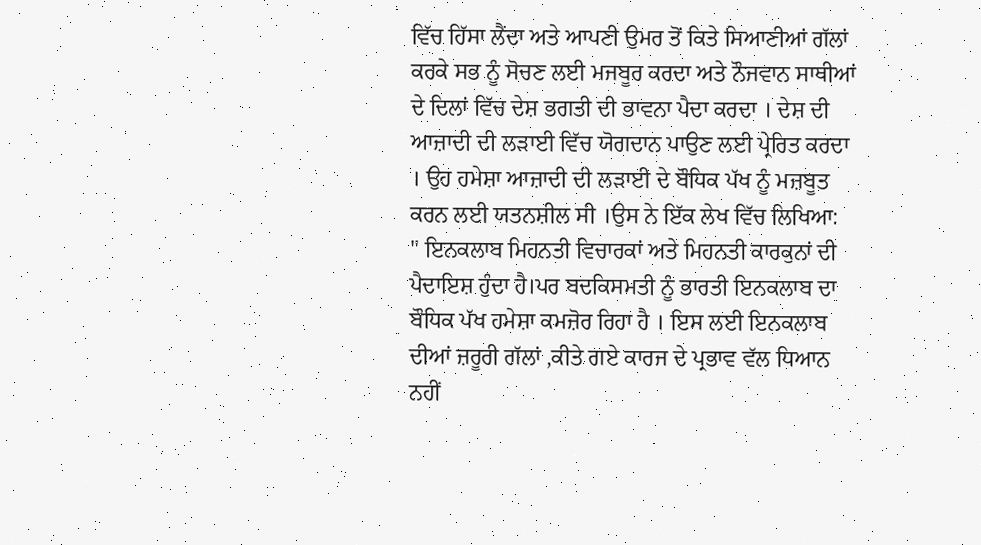ਵਿੱਚ ਹਿੱਸਾ ਲੈਂਦਾ ਅਤੇ ਆਪਣੀ ਉਮਰ ਤੋਂ ਕਿਤੇ ਸਿਆਣੀਆਂ ਗੱਲਾਂ ਕਰਕੇ ਸਭ ਨੂੰ ਸੋਚਣ ਲਈ ਮਜਬੂਰ ਕਰਦਾ ਅਤੇ ਨੌਜਵਾਨ ਸਾਥੀਆਂ ਦੇ ਦਿਲਾਂ ਵਿੱਚ ਦੇਸ਼ ਭਗਤੀ ਦੀ ਭਾਵਨਾ ਪੈਦਾ ਕਰਦਾ । ਦੇਸ਼ ਦੀ ਆਜ਼ਾਦੀ ਦੀ ਲੜਾਈ ਵਿੱਚ ਯੋਗਦਾਨ ਪਾਉਣ ਲਈ ਪ੍ਰੇਰਿਤ ਕਰਦਾ । ਉਹ ਹਮੇਸ਼ਾ ਆਜ਼ਾਦੀ ਦੀ ਲੜਾਈ ਦੇ ਬੌਧਿਕ ਪੱਖ ਨੂੰ ਮਜ਼ਬੂਤ ਕਰਨ ਲਈ ਯਤਨਸ਼ੀਲ ਸੀ ।ਉਸ ਨੇ ਇੱਕ ਲੇਖ ਵਿੱਚ ਲਿਖਿਆ:
" ਇਨਕਲਾਬ ਮਿਹਨਤੀ ਵਿਚਾਰਕਾਂ ਅਤੇ ਮਿਹਨਤੀ ਕਾਰਕੁਨਾਂ ਦੀ ਪੈਦਾਇਸ਼ ਹੁੰਦਾ ਹੈ।ਪਰ ਬਦਕਿਸਮਤੀ ਨੂੰ ਭਾਰਤੀ ਇਨਕਲਾਬ ਦਾ ਬੌਧਿਕ ਪੱਖ ਹਮੇਸ਼ਾ ਕਮਜ਼ੋਰ ਰਿਹਾ ਹੈ । ਇਸ ਲਈ ਇਨਕਲਾਬ ਦੀਆਂ ਜ਼ਰੂਰੀ ਗੱਲਾਂ ,ਕੀਤੇ ਗਏ ਕਾਰਜ ਦੇ ਪ੍ਰਭਾਵ ਵੱਲ ਧਿਆਨ ਨਹੀਂ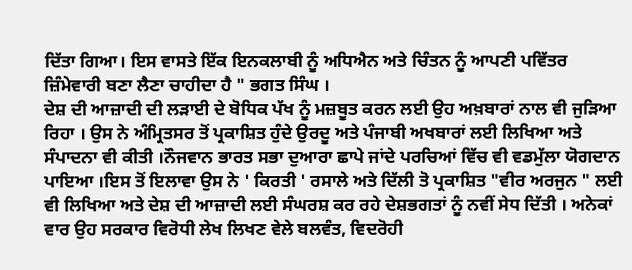ਦਿੱਤਾ ਗਿਆ। ਇਸ ਵਾਸਤੇ ਇੱਕ ਇਨਕਲਾਬੀ ਨੂੰ ਅਧਿਐਨ ਅਤੇ ਚਿੰਤਨ ਨੂੰ ਆਪਣੀ ਪਵਿੱਤਰ ਜ਼ਿੰਮੇਵਾਰੀ ਬਣਾ ਲੈਣਾ ਚਾਹੀਦਾ ਹੈ " ਭਗਤ ਸਿੰਘ ।
ਦੇਸ਼ ਦੀ ਆਜ਼ਾਦੀ ਦੀ ਲੜਾਈ ਦੇ ਬੋਧਿਕ ਪੱਖ ਨੂੰ ਮਜ਼ਬੂਤ ਕਰਨ ਲਈ ਉਹ ਅਖ਼ਬਾਰਾਂ ਨਾਲ ਵੀ ਜੁੜਿਆ ਰਿਹਾ । ਉਸ ਨੇ ਅੰਮ੍ਰਿਤਸਰ ਤੋਂ ਪ੍ਰਕਾਸ਼ਿਤ ਹੁੰਦੇ ਉਰਦੂ ਅਤੇ ਪੰਜਾਬੀ ਅਖਬਾਰਾਂ ਲਈ ਲਿਖਿਆ ਅਤੇ ਸੰਪਾਦਨਾ ਵੀ ਕੀਤੀ ।ਨੌਜਵਾਨ ਭਾਰਤ ਸਭਾ ਦੁਆਰਾ ਛਾਪੇ ਜਾਂਦੇ ਪਰਚਿਆਂ ਵਿੱਚ ਵੀ ਵਡਮੁੱਲਾ ਯੋਗਦਾਨ ਪਾਇਆ ।ਇਸ ਤੋਂ ਇਲਾਵਾ ਉਸ ਨੇ ' ਕਿਰਤੀ ' ਰਸਾਲੇ ਅਤੇ ਦਿੱਲੀ ਤੋ ਪ੍ਰਕਾਸ਼ਿਤ "ਵੀਰ ਅਰਜੁਨ " ਲਈ ਵੀ ਲਿਖਿਆ ਅਤੇ ਦੇਸ਼ ਦੀ ਆਜ਼ਾਦੀ ਲਈ ਸੰਘਰਸ਼ ਕਰ ਰਹੇ ਦੇਸ਼ਭਗਤਾਂ ਨੂੰ ਨਵੀਂ ਸੇਧ ਦਿੱਤੀ । ਅਨੇਕਾਂ ਵਾਰ ਉਹ ਸਰਕਾਰ ਵਿਰੋਧੀ ਲੇਖ ਲਿਖਣ ਵੇਲੇ ਬਲਵੰਤ, ਵਿਦਰੋਹੀ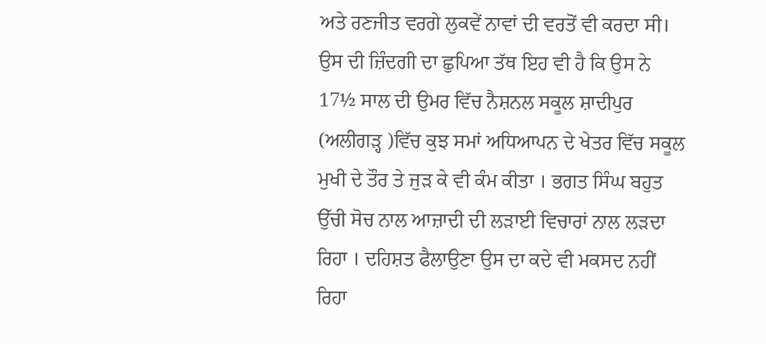ਅਤੇ ਰਣਜੀਤ ਵਰਗੇ ਲੁਕਵੇਂ ਨਾਵਾਂ ਦੀ ਵਰਤੋਂ ਵੀ ਕਰਦਾ ਸੀ। ਉਸ ਦੀ ਜ਼ਿੰਦਗੀ ਦਾ ਛੁਪਿਆ ਤੱਥ ਇਹ ਵੀ ਹੈ ਕਿ ਉਸ ਨੇ 17½ ਸਾਲ ਦੀ ਉਮਰ ਵਿੱਚ ਨੈਸ਼ਨਲ ਸਕੂਲ ਸ਼ਾਦੀਪੁਰ (ਅਲੀਗੜ੍ਹ )ਵਿੱਚ ਕੁਝ ਸਮਾਂ ਅਧਿਆਪਨ ਦੇ ਖੇਤਰ ਵਿੱਚ ਸਕੂਲ ਮੁਖੀ ਦੇ ਤੌਰ ਤੇ ਜੁੜ ਕੇ ਵੀ ਕੰਮ ਕੀਤਾ । ਭਗਤ ਸਿੰਘ ਬਹੁਤ ਉੱਚੀ ਸੋਚ ਨਾਲ ਆਜ਼ਾਦੀ ਦੀ ਲੜਾਈ ਵਿਚਾਰਾਂ ਨਾਲ ਲੜਦਾ ਰਿਹਾ । ਦਹਿਸ਼ਤ ਫੈਲਾਉਣਾ ਉਸ ਦਾ ਕਦੇ ਵੀ ਮਕਸਦ ਨਹੀਂ ਰਿਹਾ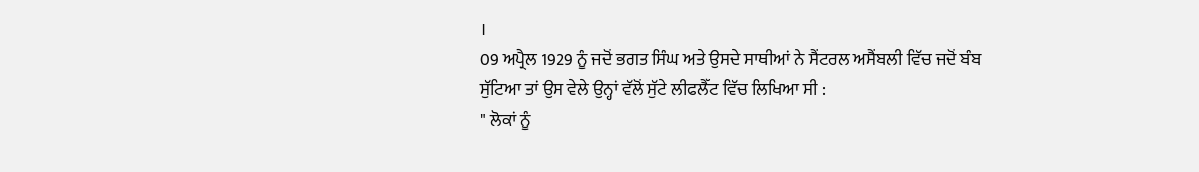।
09 ਅਪ੍ਰੈਲ 1929 ਨੂੰ ਜਦੋਂ ਭਗਤ ਸਿੰਘ ਅਤੇ ਉਸਦੇ ਸਾਥੀਆਂ ਨੇ ਸੈਂਟਰਲ ਅਸੈਂਬਲੀ ਵਿੱਚ ਜਦੋਂ ਬੰਬ ਸੁੱਟਿਆ ਤਾਂ ਉਸ ਵੇਲੇ ਉਨ੍ਹਾਂ ਵੱਲੋਂ ਸੁੱਟੇ ਲੀਫਲੈੱਟ ਵਿੱਚ ਲਿਖਿਆ ਸੀ :
" ਲੋਕਾਂ ਨੂੰ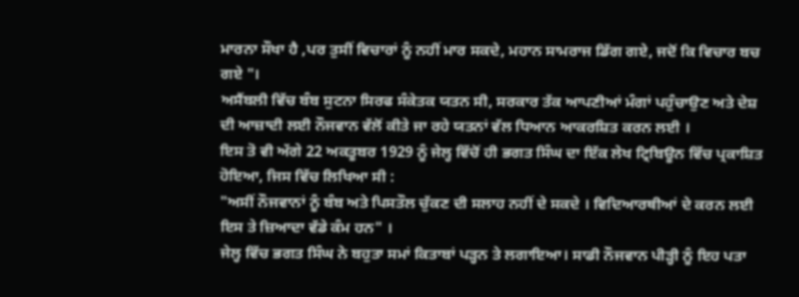ਮਾਰਨਾ ਸੌਖਾ ਹੈ ,ਪਰ ਤੁਸੀਂ ਵਿਚਾਰਾਂ ਨੂੰ ਨਹੀਂ ਮਾਰ ਸਕਦੇ, ਮਹਾਨ ਸਾਮਰਾਜ ਡਿੱਗ ਗਏ, ਜਦੋਂ ਕਿ ਵਿਚਾਰ ਬਚ ਗਏ "।
ਅਸੈਂਬਲੀ ਵਿੱਚ ਬੰਬ ਸੁਟਨਾ ਸਿਰਫ ਸੰਕੇਤਕ ਯਤਨ ਸੀ, ਸਰਕਾਰ ਤੱਕ ਆਪਣੀਆਂ ਮੰਗਾਂ ਪਹੁੰਚਾਉਣ ਅਤੇ ਦੇਸ਼ ਦੀ ਆਜ਼ਾਦੀ ਲਈ ਨੌਜਵਾਨ ਵੱਲੋਂ ਕੀਤੇ ਜਾ ਰਹੇ ਯਤਨਾਂ ਵੱਲ ਧਿਆਨ ਆਕਰਸ਼ਿਤ ਕਰਨ ਲਈ ।
ਇਸ ਤੋ ਵੀ ਅੱਗੇ 22 ਅਕਤੂਬਰ 1929 ਨੂੰ ਜੇਲ੍ਹ ਵਿੱਚੋਂ ਹੀ ਭਗਤ ਸਿੰਘ ਦਾ ਇੱਕ ਲੇਖ ਟ੍ਰਿਬਿਊਨ ਵਿੱਚ ਪ੍ਰਕਾਸ਼ਿਤ ਹੋਇਆ, ਜਿਸ ਵਿੱਚ ਲਿਖਿਆ ਸੀ :
"ਅਸੀਂ ਨੌਜਵਾਨਾਂ ਨੂੰ ਬੰਬ ਅਤੇ ਪਿਸਤੌਲ ਚੁੱਕਣ ਦੀ ਸਲਾਹ ਨਹੀਂ ਦੇ ਸਕਦੇ । ਵਿਦਿਆਰਥੀਆਂ ਦੇ ਕਰਨ ਲਈ ਇਸ ਤੇ ਜ਼ਿਆਦਾ ਵੱਡੇ ਕੰਮ ਹਨ" ।
ਜੇਲ੍ਹ ਵਿੱਚ ਭਗਤ ਸਿੰਘ ਨੇ ਬਹੁਤਾ ਸਮਾਂ ਕਿਤਾਬਾਂ ਪੜ੍ਹਨ ਤੇ ਲਗਾਇਆ। ਸਾਡੀ ਨੌਜਵਾਨ ਪੀੜ੍ਹੀ ਨੂੰ ਇਹ ਪਤਾ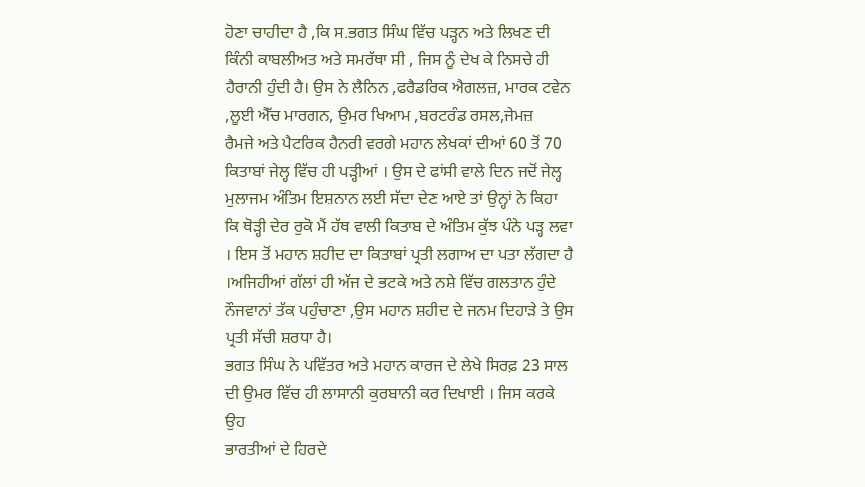ਹੋਣਾ ਚਾਹੀਦਾ ਹੈ ,ਕਿ ਸ.ਭਗਤ ਸਿੰਘ ਵਿੱਚ ਪੜ੍ਹਨ ਅਤੇ ਲਿਖਣ ਦੀ ਕਿੰਨੀ ਕਾਬਲੀਅਤ ਅਤੇ ਸਮਰੱਥਾ ਸੀ , ਜਿਸ ਨੂੰ ਦੇਖ ਕੇ ਨਿਸਚੇ ਹੀ ਹੈਰਾਨੀ ਹੁੰਦੀ ਹੈ। ਉਸ ਨੇ ਲੈਨਿਨ ,ਫਰੈਡਰਿਕ ਐਗਲਜ਼, ਮਾਰਕ ਟਵੇਨ ,ਲੂਈ ਐੱਚ ਮਾਰਗਨ, ਉਮਰ ਖਿਆਮ ,ਬਰਟਰੰਡ ਰਸਲ,ਜੇਮਜ਼
ਰੈਮਜੇ ਅਤੇ ਪੈਟਰਿਕ ਹੈਨਰੀ ਵਰਗੇ ਮਹਾਨ ਲੇਖਕਾਂ ਦੀਆਂ 60 ਤੋਂ 70 ਕਿਤਾਬਾਂ ਜੇਲ੍ਹ ਵਿੱਚ ਹੀ ਪੜ੍ਹੀਆਂ । ਉਸ ਦੇ ਫਾਂਸੀ ਵਾਲੇ ਦਿਨ ਜਦੋਂ ਜੇਲ੍ਹ ਮੁਲਾਜਮ ਅੰਤਿਮ ਇਸ਼ਨਾਨ ਲਈ ਸੱਦਾ ਦੇਣ ਆਏ ਤਾਂ ਉਨ੍ਹਾਂ ਨੇ ਕਿਹਾ ਕਿ ਥੋੜ੍ਹੀ ਦੇਰ ਰੁਕੋ ਮੈਂ ਹੱਥ ਵਾਲੀ ਕਿਤਾਬ ਦੇ ਅੰਤਿਮ ਕੁੱਝ ਪੰਨੇ ਪੜ੍ਹ ਲਵਾ । ਇਸ ਤੋਂ ਮਹਾਨ ਸ਼ਹੀਦ ਦਾ ਕਿਤਾਬਾਂ ਪ੍ਰਤੀ ਲਗਾਅ ਦਾ ਪਤਾ ਲੱਗਦਾ ਹੈ ।ਅਜਿਹੀਆਂ ਗੱਲਾਂ ਹੀ ਅੱਜ ਦੇ ਭਟਕੇ ਅਤੇ ਨਸ਼ੇ ਵਿੱਚ ਗਲਤਾਨ ਹੁੰਦੇ ਨੌਜਵਾਨਾਂ ਤੱਕ ਪਹੁੰਚਾਣਾ ,ਉਸ ਮਹਾਨ ਸ਼ਹੀਦ ਦੇ ਜਨਮ ਦਿਹਾੜੇ ਤੇ ਉਸ ਪ੍ਰਤੀ ਸੱਚੀ ਸ਼ਰਧਾ ਹੈ।
ਭਗਤ ਸਿੰਘ ਨੇ ਪਵਿੱਤਰ ਅਤੇ ਮਹਾਨ ਕਾਰਜ ਦੇ ਲੇਖੇ ਸਿਰਫ਼ 23 ਸਾਲ ਦੀ ਉਮਰ ਵਿੱਚ ਹੀ ਲਾਸਾਨੀ ਕੁਰਬਾਨੀ ਕਰ ਦਿਖਾਈ । ਜਿਸ ਕਰਕੇ ਉਹ
ਭਾਰਤੀਆਂ ਦੇ ਹਿਰਦੇ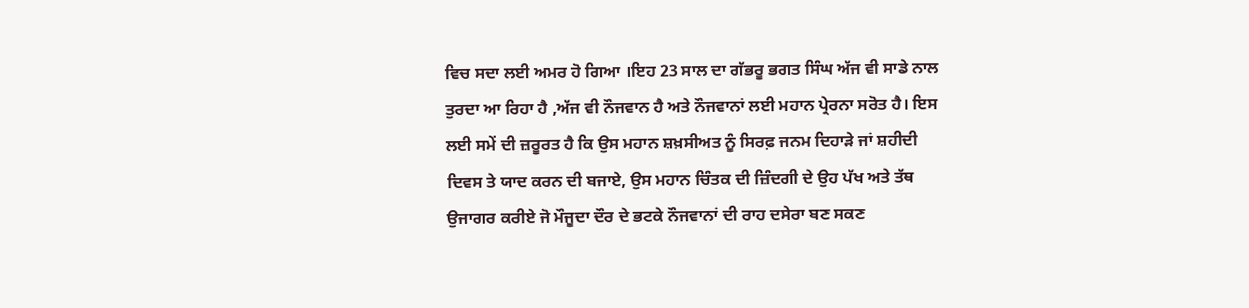ਵਿਚ ਸਦਾ ਲਈ ਅਮਰ ਹੋ ਗਿਆ ।ਇਹ 23 ਸਾਲ ਦਾ ਗੱਭਰੂ ਭਗਤ ਸਿੰਘ ਅੱਜ ਵੀ ਸਾਡੇ ਨਾਲ ਤੁਰਦਾ ਆ ਰਿਹਾ ਹੈ ,ਅੱਜ ਵੀ ਨੌਜਵਾਨ ਹੈ ਅਤੇ ਨੌਜਵਾਨਾਂ ਲਈ ਮਹਾਨ ਪ੍ਰੇਰਨਾ ਸਰੋਤ ਹੈ। ਇਸ ਲਈ ਸਮੇਂ ਦੀ ਜ਼ਰੂਰਤ ਹੈ ਕਿ ਉਸ ਮਹਾਨ ਸ਼ਖ਼ਸੀਅਤ ਨੂੰ ਸਿਰਫ਼ ਜਨਮ ਦਿਹਾੜੇ ਜਾਂ ਸ਼ਹੀਦੀ ਦਿਵਸ ਤੇ ਯਾਦ ਕਰਨ ਦੀ ਬਜਾਏ, ਉਸ ਮਹਾਨ ਚਿੰਤਕ ਦੀ ਜ਼ਿੰਦਗੀ ਦੇ ਉਹ ਪੱਖ ਅਤੇ ਤੱਥ ਉਜਾਗਰ ਕਰੀਏ ਜੋ ਮੌਜੂਦਾ ਦੌਰ ਦੇ ਭਟਕੇ ਨੌਜਵਾਨਾਂ ਦੀ ਰਾਹ ਦਸੇਰਾ ਬਣ ਸਕਣ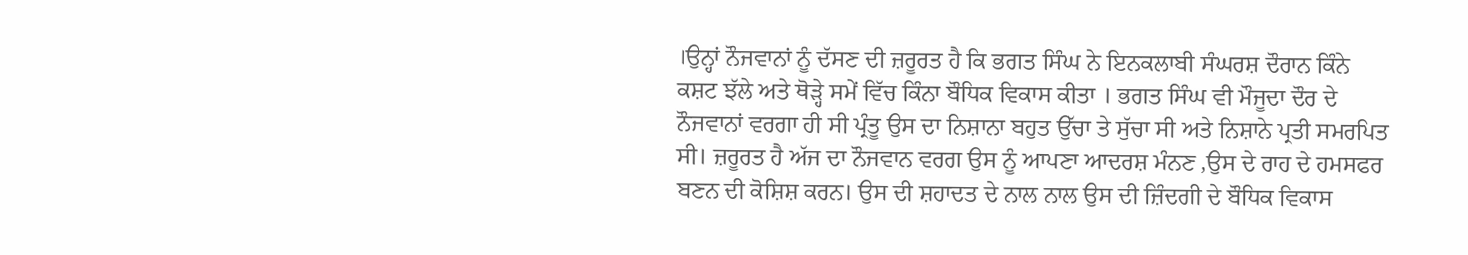।ਉਨ੍ਹਾਂ ਨੌਜਵਾਨਾਂ ਨੂੰ ਦੱਸਣ ਦੀ ਜ਼ਰੂਰਤ ਹੈ ਕਿ ਭਗਤ ਸਿੰਘ ਨੇ ਇਨਕਲਾਬੀ ਸੰਘਰਸ਼ ਦੌਰਾਨ ਕਿੰਨੇ ਕਸ਼ਟ ਝੱਲੇ ਅਤੇ ਥੋੜ੍ਹੇ ਸਮੇਂ ਵਿੱਚ ਕਿੰਨਾ ਬੌਧਿਕ ਵਿਕਾਸ ਕੀਤਾ । ਭਗਤ ਸਿੰਘ ਵੀ ਮੌਜੂਦਾ ਦੌਰ ਦੇ ਨੌਜਵਾਨਾਂ ਵਰਗਾ ਹੀ ਸੀ ਪ੍ਰੰਤੂ ਉਸ ਦਾ ਨਿਸ਼ਾਨਾ ਬਹੁਤ ਉੱਚਾ ਤੇ ਸੁੱਚਾ ਸੀ ਅਤੇ ਨਿਸ਼ਾਨੇ ਪ੍ਰਤੀ ਸਮਰਪਿਤ ਸੀ। ਜ਼ਰੂਰਤ ਹੈ ਅੱਜ ਦਾ ਨੌਜਵਾਨ ਵਰਗ ਉਸ ਨੂੰ ਆਪਣਾ ਆਦਰਸ਼ ਮੰਨਣ ,ਉਸ ਦੇ ਰਾਹ ਦੇ ਹਮਸਫਰ ਬਣਨ ਦੀ ਕੋਸ਼ਿਸ਼ ਕਰਨ। ਉਸ ਦੀ ਸ਼ਹਾਦਤ ਦੇ ਨਾਲ ਨਾਲ ਉਸ ਦੀ ਜ਼ਿੰਦਗੀ ਦੇ ਬੌਧਿਕ ਵਿਕਾਸ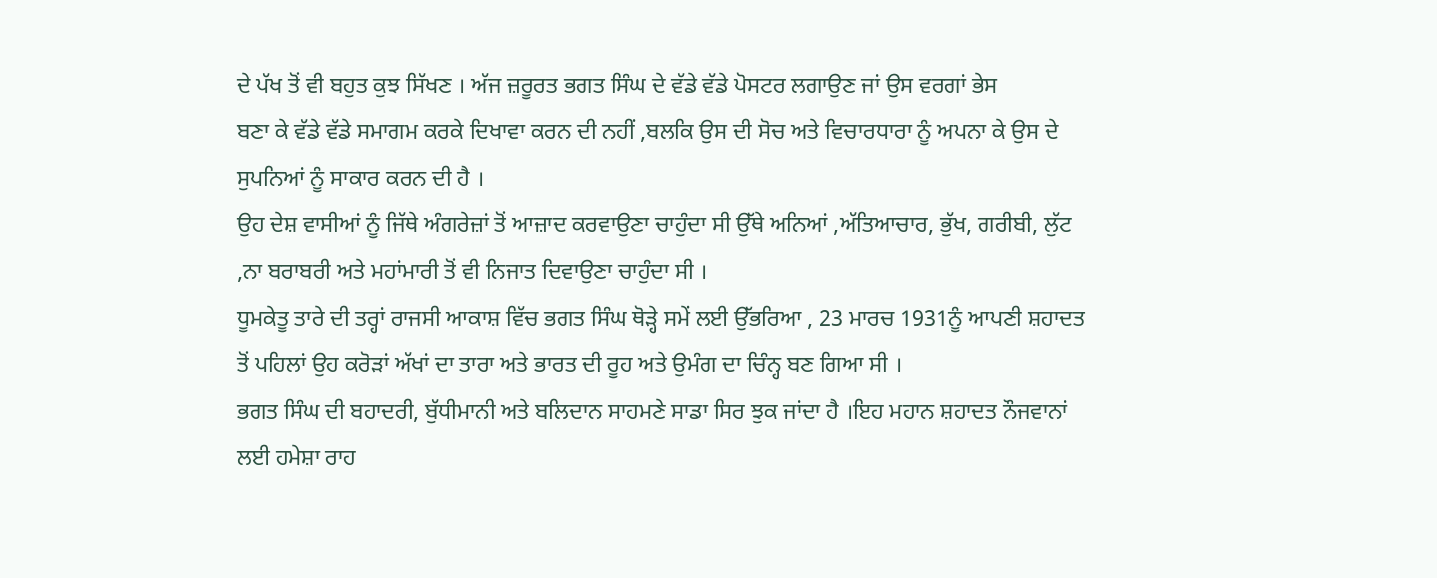ਦੇ ਪੱਖ ਤੋਂ ਵੀ ਬਹੁਤ ਕੁਝ ਸਿੱਖਣ । ਅੱਜ ਜ਼ਰੂਰਤ ਭਗਤ ਸਿੰਘ ਦੇ ਵੱਡੇ ਵੱਡੇ ਪੋਸਟਰ ਲਗਾਉਣ ਜਾਂ ਉਸ ਵਰਗਾਂ ਭੇਸ
ਬਣਾ ਕੇ ਵੱਡੇ ਵੱਡੇ ਸਮਾਗਮ ਕਰਕੇ ਦਿਖਾਵਾ ਕਰਨ ਦੀ ਨਹੀਂ ,ਬਲਕਿ ਉਸ ਦੀ ਸੋਚ ਅਤੇ ਵਿਚਾਰਧਾਰਾ ਨੂੰ ਅਪਨਾ ਕੇ ਉਸ ਦੇ ਸੁਪਨਿਆਂ ਨੂੰ ਸਾਕਾਰ ਕਰਨ ਦੀ ਹੈ ।
ਉਹ ਦੇਸ਼ ਵਾਸੀਆਂ ਨੂੰ ਜਿੱਥੇ ਅੰਗਰੇਜ਼ਾਂ ਤੋਂ ਆਜ਼ਾਦ ਕਰਵਾਉਣਾ ਚਾਹੁੰਦਾ ਸੀ ਉੱਥੇ ਅਨਿਆਂ ,ਅੱਤਿਆਚਾਰ, ਭੁੱਖ, ਗਰੀਬੀ, ਲੁੱਟ ,ਨਾ ਬਰਾਬਰੀ ਅਤੇ ਮਹਾਂਮਾਰੀ ਤੋਂ ਵੀ ਨਿਜਾਤ ਦਿਵਾਉਣਾ ਚਾਹੁੰਦਾ ਸੀ ।
ਧੂਮਕੇਤੂ ਤਾਰੇ ਦੀ ਤਰ੍ਹਾਂ ਰਾਜਸੀ ਆਕਾਸ਼ ਵਿੱਚ ਭਗਤ ਸਿੰਘ ਥੋੜ੍ਹੇ ਸਮੇਂ ਲਈ ਉੱਭਰਿਆ , 23 ਮਾਰਚ 1931ਨੂੰ ਆਪਣੀ ਸ਼ਹਾਦਤ ਤੋਂ ਪਹਿਲਾਂ ਉਹ ਕਰੋੜਾਂ ਅੱਖਾਂ ਦਾ ਤਾਰਾ ਅਤੇ ਭਾਰਤ ਦੀ ਰੂਹ ਅਤੇ ਉਮੰਗ ਦਾ ਚਿੰਨ੍ਹ ਬਣ ਗਿਆ ਸੀ ।
ਭਗਤ ਸਿੰਘ ਦੀ ਬਹਾਦਰੀ, ਬੁੱਧੀਮਾਨੀ ਅਤੇ ਬਲਿਦਾਨ ਸਾਹਮਣੇ ਸਾਡਾ ਸਿਰ ਝੁਕ ਜਾਂਦਾ ਹੈ ।ਇਹ ਮਹਾਨ ਸ਼ਹਾਦਤ ਨੌਜਵਾਨਾਂ ਲਈ ਹਮੇਸ਼ਾ ਰਾਹ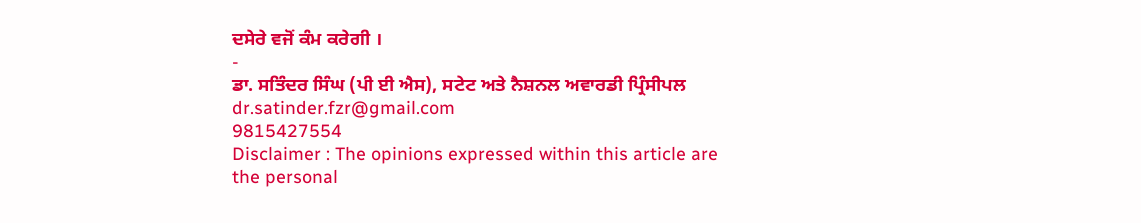ਦਸੇਰੇ ਵਜੋਂ ਕੰਮ ਕਰੇਗੀ ।
-
ਡਾ. ਸਤਿੰਦਰ ਸਿੰਘ (ਪੀ ਈ ਐਸ), ਸਟੇਟ ਅਤੇ ਨੈਸ਼ਨਲ ਅਵਾਰਡੀ ਪ੍ਰਿੰਸੀਪਲ
dr.satinder.fzr@gmail.com
9815427554
Disclaimer : The opinions expressed within this article are the personal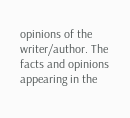opinions of the writer/author. The facts and opinions appearing in the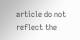article do not reflect the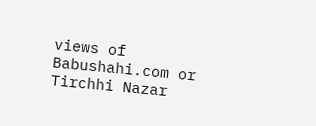views of Babushahi.com or Tirchhi Nazar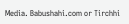Media. Babushahi.com or Tirchhi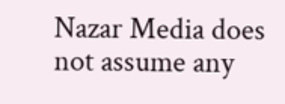Nazar Media does not assume any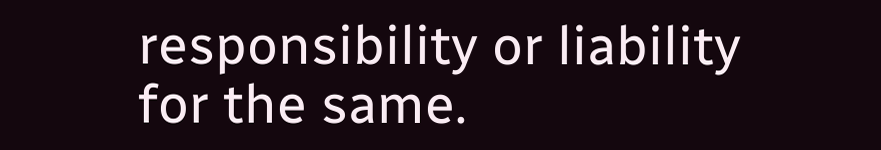responsibility or liability for the same.